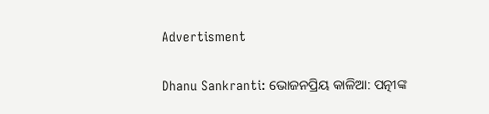Advertisment

Dhanu Sankranti: ଭୋଜନପ୍ରିୟ କାଳିଆ: ପତ୍ନୀଙ୍କ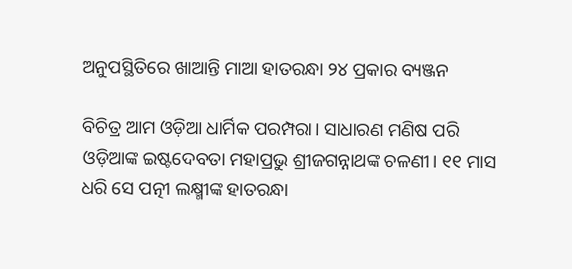ଅନୁପସ୍ଥିତିରେ ଖାଆନ୍ତି ମାଆ ହାତରନ୍ଧା ୨୪ ପ୍ରକାର ବ୍ୟଞ୍ଜନ

ବିଚିତ୍ର ଆମ ଓଡ଼ିଆ ଧାର୍ମିକ ପରମ୍ପରା। ସାଧାରଣ ମଣିଷ ପରି ଓଡ଼ିଆଙ୍କ ଇଷ୍ଟଦେବତା ମହାପ୍ରଭୁ ଶ୍ରୀଜଗନ୍ନାଥଙ୍କ ଚଳଣୀ। ୧୧ ମାସ ଧରି ସେ ପତ୍ନୀ ଲକ୍ଷ୍ମୀଙ୍କ ହାତରନ୍ଧା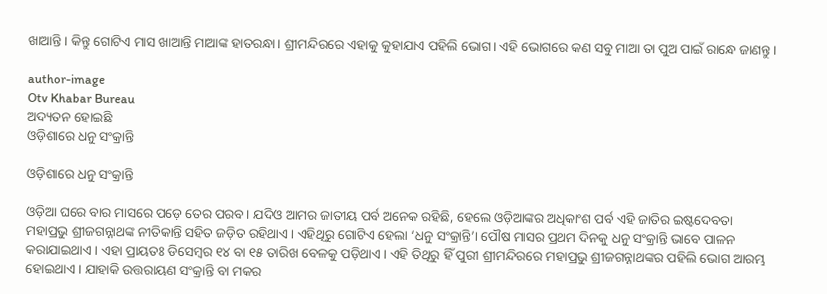ଖାଆନ୍ତି। କିନ୍ତୁ ଗୋଟିଏ ମାସ ଖାଆନ୍ତି ମାଆଙ୍କ ହାତରନ୍ଧା। ଶ୍ରୀମନ୍ଦିରରେ ଏହାକୁ କୁହାଯାଏ ପହିଲି ଭୋଗ। ଏହି ଭୋଗରେ କଣ ସବୁ ମାଆ ତା ପୁଅ ପାଇଁ ରାନ୍ଧେ ଜାଣନ୍ତୁ।

author-image
Otv Khabar Bureau
ଅଦ୍ୟତନ ହୋଇଛି
ଓଡ଼ିଶାରେ ଧନୁ ସଂକ୍ରାନ୍ତି

ଓଡ଼ିଶାରେ ଧନୁ ସଂକ୍ରାନ୍ତି

ଓଡ଼ିଆ ଘରେ ବାର ମାସରେ ପଡ଼େ ତେର ପରବ। ଯଦିଓ ଆମର ଜାତୀୟ ପର୍ବ ଅନେକ ରହିଛି, ହେଲେ ଓଡ଼ିଆଙ୍କର ଅଧିକାଂଶ ପର୍ବ ଏହି ଜାତିର ଇଷ୍ଟଦେବତା ମହାପ୍ରଭୁ ଶ୍ରୀଜଗନ୍ନାଥଙ୍କ ନୀତିକାନ୍ତି ସହିତ ଜଡ଼ିତ ରହିଥାଏ। ଏହିଥିରୁ ଗୋଟିଏ ହେଲା ‘ଧନୁ ସଂକ୍ରାନ୍ତି’। ପୌଷ ମାସର ପ୍ରଥମ ଦିନକୁ ଧନୁ ସଂକ୍ରାନ୍ତି ଭାବେ ପାଳନ କରାଯାଇଥାଏ। ଏହା ପ୍ରାୟତଃ ଡିସେମ୍ବର ୧୪ ବା ୧୫ ତାରିଖ ବେଳକୁ ପଡ଼ିଥାଏ। ଏହି ତିଥିରୁ ହିଁ ପୁରୀ ଶ୍ରୀମନ୍ଦିରରେ ମହାପ୍ରଭୁ ଶ୍ରୀଜଗନ୍ନାଥଙ୍କର ପହିଲି ଭୋଗ ଆରମ୍ଭ ହୋଇଥାଏ। ଯାହାକି ଉତ୍ତରାୟଣ ସଂକ୍ରାନ୍ତି ବା ମକର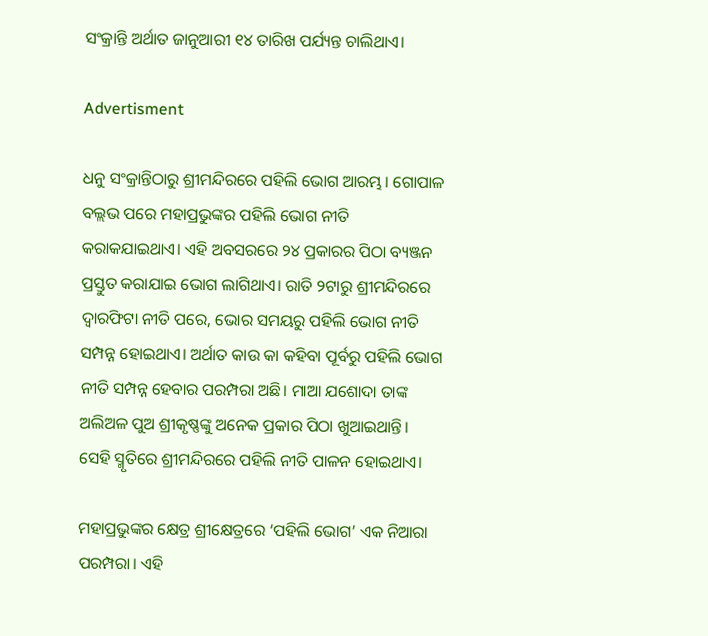ସଂକ୍ରାନ୍ତି ଅର୍ଥାତ ଜାନୁଆରୀ ୧୪ ତାରିଖ ପର୍ଯ୍ୟନ୍ତ ଚାଲିଥାଏ।

Advertisment

ଧନୁ ସଂକ୍ରାନ୍ତିଠାରୁ ଶ୍ରୀମନ୍ଦିରରେ ପହିଲି ଭୋଗ ଆରମ୍ଭ। ଗୋପାଳ ବଲ୍ଲଭ ପରେ ମହାପ୍ରଭୁଙ୍କର ପହିଲି ଭୋଗ ନୀତି କରାକଯାଇଥାଏ। ଏହି ଅବସରରେ ୨୪ ପ୍ରକାରର ପିଠା ବ୍ୟଞ୍ଜନ ପ୍ରସ୍ତୁତ କରାଯାଇ ଭୋଗ ଲାଗିଥାଏ। ରାତି ୨ଟାରୁ ଶ୍ରୀମନ୍ଦିରରେ ଦ୍ୱାରଫିଟା ନୀତି ପରେ, ଭୋର ସମୟରୁ ପହିଲି ଭୋଗ ନୀତି ସମ୍ପନ୍ନ ହୋଇଥାଏ। ଅର୍ଥାତ କାଉ କା କହିବା ପୂର୍ବରୁ ପହିଲି ଭୋଗ ନୀତି ସମ୍ପନ୍ନ ହେବାର ପରମ୍ପରା ଅଛି। ମାଆ ଯଶୋଦା ତାଙ୍କ ଅଲିଅଳ ପୁଅ ଶ୍ରୀକୃଷ୍ଣଙ୍କୁ ଅନେକ ପ୍ରକାର ପିଠା ଖୁଆଇଥାନ୍ତି। ସେହି ସ୍ମୃତିରେ ଶ୍ରୀମନ୍ଦିରରେ ପହିଲି ନୀତି ପାଳନ ହୋଇଥାଏ।

ମହାପ୍ରଭୁଙ୍କର କ୍ଷେତ୍ର ଶ୍ରୀକ୍ଷେତ୍ରରେ ‘ପହିଲି ଭୋଗ’ ଏକ ନିଆରା ପରମ୍ପରା। ଏହି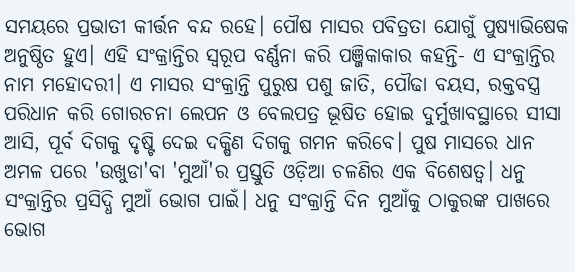ସମୟରେ ପ୍ରଭାତୀ କୀର୍ତ୍ତନ ବନ୍ଦ ରହେ। ପୌଷ ମାସର ପବିତ୍ରତା ଯୋଗୁଁ ପୁଷ୍ୟାଭିଷେକ ଅନୁଷ୍ଠିତ ହୁଏ। ଏହି ସଂକ୍ରାନ୍ତିର ସ୍ୱରୂପ ବର୍ଣ୍ଣନା କରି ପଞ୍ଜିକାକାର କହନ୍ତି- ଏ ସଂକ୍ରାନ୍ତିର ନାମ ମହୋଦରୀ। ଏ ମାସର ସଂକ୍ରାନ୍ତି ପୁରୁଷ ପଶୁ ଜାତି, ପୌଢା ବୟସ, ରକ୍ତବସ୍ତ୍ର ପରିଧାନ କରି ଗୋରଚନା ଲେପନ ଓ ବେଲପତ୍ର ଭୂଷିତ ହୋଇ ଦୁର୍ମୁଖାବସ୍ଥାରେ ସୀସା ଆସି, ପୂର୍ବ ଦିଗକୁ ଦୃଷ୍ଟି ଦେଇ ଦକ୍ଷିଣ ଦିଗକୁ ଗମନ କରିବେ। ପୁଷ ମାସରେ ଧାନ ଅମଳ ପରେ 'ଉଖୁଡା'ବା 'ମୁଆଁ'ର ପ୍ରସ୍ତୁତି ଓଡ଼ିଆ ଚଳଣିର ଏକ ବିଶେଷତ୍ୱ। ଧନୁ ସଂକ୍ରାନ୍ତିର ପ୍ରସିଦ୍ଧି ମୁଆଁ ଭୋଗ ପାଇଁ। ଧନୁ ସଂକ୍ରାନ୍ତି ଦିନ ମୁଆଁକୁ ଠାକୁରଙ୍କ ପାଖରେ ଭୋଗ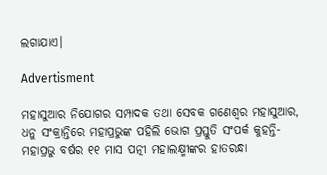ଲଗାଯାଏ।

Advertisment

ମହାସୁଆର ନିଯୋଗର ସମ୍ପାଦକ ତଥା ସେବକ ଗଣେଶ୍ୱର ମହାସୁଆର, ଧନୁ ସଂକ୍ରାନ୍ତିରେ ମହାପ୍ରଭୁଙ୍କ ପହିଲି ଭୋଗ ପ୍ରସ୍ତୁତି ସଂପର୍କ କୁହନ୍ତି- ମହାପ୍ରଭୁ ବର୍ଷର ୧୧ ମାସ ପତ୍ନୀ ମହାଲକ୍ଷ୍ମୀଙ୍କର ହାତରନ୍ଧା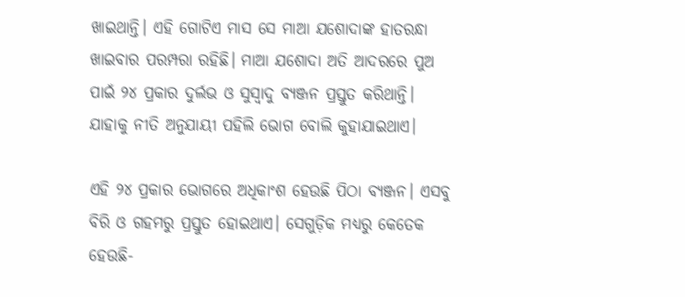ଖାଇଥାନ୍ତି। ଏହି ଗୋଟିଏ ମାସ ସେ ମାଆ ଯଶୋଦାଙ୍କ ହାତରନ୍ଧା ଖାଇବାର ପରମ୍ପରା ରହିଛି। ମାଆ ଯଶୋଦା ଅତି ଆଦରରେ ପୁଅ ପାଇଁ ୨୪ ପ୍ରକାର ଦୁର୍ଲଭ ଓ ସୁସ୍ୱାଦୁ ବ୍ୟଞ୍ଜନ ପ୍ରସ୍ତୁତ କରିଥାନ୍ତି। ଯାହାକୁ ନୀତି ଅନୁଯାୟୀ ପହିଲି ଭୋଗ ବୋଲି କୁହାଯାଇଥାଏ।

ଏହି ୨୪ ପ୍ରକାର ଭୋଗରେ ଅଧିକାଂଶ ହେଉଛି ପିଠା ବ୍ୟଞ୍ଜନ। ଏସବୁ ବିରି ଓ ଗହମରୁ ପ୍ରସ୍ତୁତ ହୋଇଥାଏ। ସେଗୁଡ଼ିକ ମଧ୍ୟରୁ କେତେକ ହେଉଛି-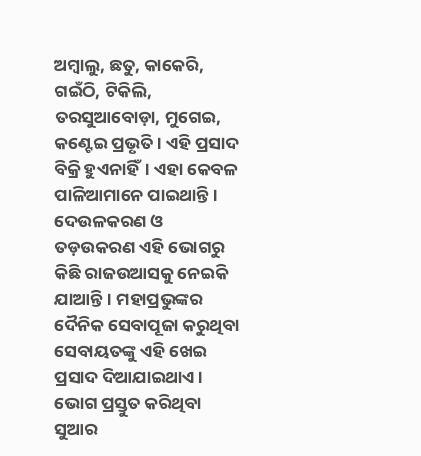ଅମ୍ବାଲୁ, ଛତୁ, କାକେରି, ଗଇଁଠି, ଟିକିଲି, ତରସୁଆବୋଡ଼ା, ମୁଗେଇ, କଣ୍ଟେଇ ପ୍ରଭୃତି। ଏହି ପ୍ରସାଦ ବିକ୍ରି ହୁଏନାହିଁ। ଏହା କେବଳ ପାଳିଆମାନେ ପାଇଥାନ୍ତି। ଦେଉଳକରଣ ଓ ତଡ଼ଉକରଣ ଏହି ଭୋଗରୁ କିଛି ରାଜଉଆସକୁ ନେଇକି ଯାଆନ୍ତି। ମହାପ୍ରଭୁଙ୍କର ଦୈନିକ ସେବାପୂଜା କରୁଥିବା ସେବାୟତଙ୍କୁ ଏହି ଖେଇ ପ୍ରସାଦ ଦିଆଯାଇଥାଏ। ଭୋଗ ପ୍ରସ୍ତୁତ କରିଥିବା ସୁଆର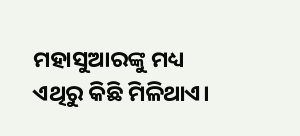ମହାସୁଆରଙ୍କୁ ମଧ୍ୟ ଏଥିରୁ କିଛି ମିଳିଥାଏ।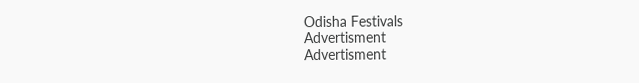Odisha Festivals
Advertisment
Advertisment